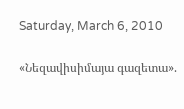Saturday, March 6, 2010

«Նեզավիսիմայա գազետա».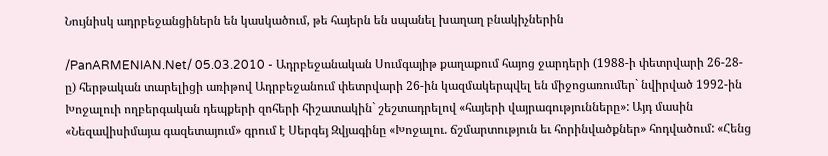Նույնիսկ ադրբեջանցիներն են կասկածում, թե հայերն են սպանել խաղաղ բնակիչներին

/PanARMENIAN.Net/ 05.03.2010 - Ադրբեջանական Սումգայիթ քաղաքում հայոց ջարդերի (1988-ի փետրվարի 26-28-ը) հերթական տարելիցի առիթով Ադրբեջանում փետրվարի 26-ին կազմակերպվել են միջոցառումեր` նվիրված 1992-ին Խոջալուի ողբերգական դեպքերի զոհերի հիշատակին` շեշտադրելով «հայերի վայրագությունները»: Այդ մասին «Նեզավիսիմայա գազետայում» գրում է Սերգեյ Զվյագինը «Խոջալու. ճշմարտություն եւ հորինվածքներ» հոդվածում: «Հենց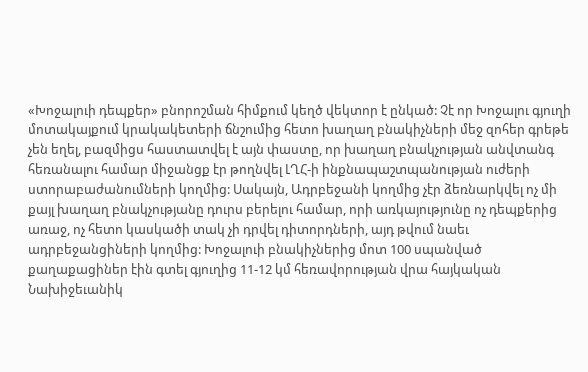«Խոջալուի դեպքեր» բնորոշման հիմքում կեղծ վեկտոր է ընկած: Չէ որ Խոջալու գյուղի մոտակայքում կրակակետերի ճնշումից հետո խաղաղ բնակիչների մեջ զոհեր գրեթե չեն եղել, բազմիցս հաստատվել է այն փաստը, որ խաղաղ բնակչության անվտանգ հեռանալու համար միջանցք էր թողնվել ԼՂՀ-ի ինքնապաշտպանության ուժերի ստորաբաժանումների կողմից: Սակայն, Ադրբեջանի կողմից չէր ձեռնարկվել ոչ մի քայլ խաղաղ բնակչությանը դուրս բերելու համար, որի առկայությունը ոչ դեպքերից առաջ, ոչ հետո կասկածի տակ չի դրվել դիտորդների, այդ թվում նաեւ ադրբեջանցիների կողմից: Խոջալուի բնակիչներից մոտ 100 սպանված քաղաքացիներ էին գտել գյուղից 11-12 կմ հեռավորության վրա հայկական Նախիջեւանիկ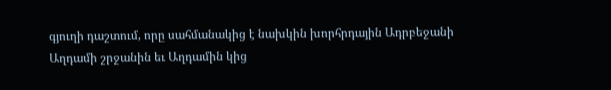գյուղի դաշտում, որը սահմանակից է նախկին խորհրդային Ադրբեջանի Աղդամի շրջանին եւ Աղդամին կից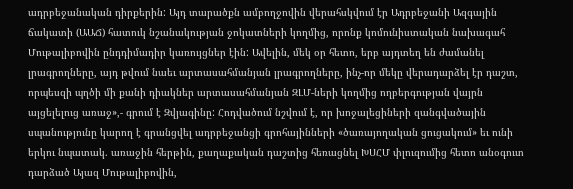ադրբեջանական դիրքերին: Այդ տարածքն ամբողջովին վերահսկվում էր Ադրբեջանի Ազգային ճակատի (ԱԱՃ) հատուկ նշանակության ջոկատների կողմից, որոնք կոմունիստական նախագահ Մութալիբովին ընդդիմադիր կառույցներ էին: Ավելին, մեկ օր հետո, երբ այդտեղ են ժամանել լրագրողները, այդ թվում նաեւ արտասահմանյան լրագրողները, ինչ-որ մեկը վերադարձել էր դաշտ, որպեսզի պղծի մի քանի դիակներ արտասահմանյան ԶԼՄ-ների կողմից ողբերգության վայրն այցելելուց առաջ»,- գրում է Զվյագինը: Հոդվածում նշվում է, որ խոջալեցիների զանգվածային սպանությունը կարող է գրանցվել ադրբեջանցի գրոհայինների «ծառայողական ցուցակում» եւ ունի երկու նպատակ. առաջին հերթին, քաղաքական դաշտից հեռացնել ԽՍՀՄ փլուզումից հետո անօգուտ դարձած Այազ Մութալիբովին,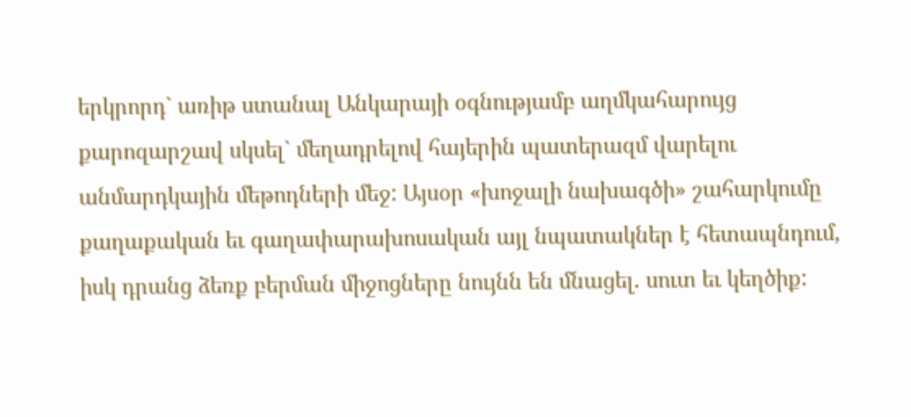երկրորդ` առիթ ստանալ Անկարայի օգնությամբ աղմկահարույց քարոզարշավ սկսել` մեղադրելով հայերին պատերազմ վարելու անմարդկային մեթոդների մեջ: Այսօր «խոջալի նախագծի» շահարկումը քաղաքական եւ գաղափարախոսական այլ նպատակներ է հետապնդում, իսկ դրանց ձեռք բերման միջոցները նույնն են մնացել. սուտ եւ կեղծիք: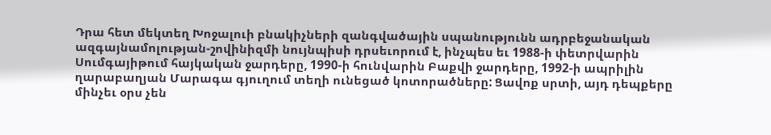Դրա հետ մեկտեղ Խոջալուի բնակիչների զանգվածային սպանությունն ադրբեջանական ազգայնամոլության-շովինիզմի նույնպիսի դրսեւորում է, ինչպես եւ 1988-ի փետրվարին Սումգայիթում հայկական ջարդերը, 1990-ի հունվարին Բաքվի ջարդերը, 1992-ի ապրիլին ղարաբաղյան Մարագա գյուղում տեղի ունեցած կոտորածները: Ցավոք սրտի, այդ դեպքերը մինչեւ օրս չեն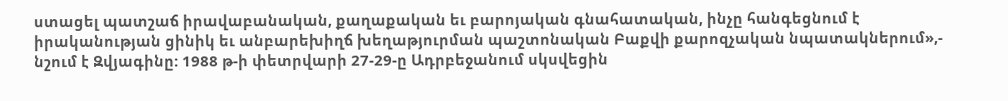ստացել պատշաճ իրավաբանական, քաղաքական եւ բարոյական գնահատական, ինչը հանգեցնում է իրականության ցինիկ եւ անբարեխիղճ խեղաթյուրման պաշտոնական Բաքվի քարոզչական նպատակներում»,- նշում է Զվյագինը: 1988 թ-ի փետրվարի 27-29-ը Ադրբեջանում սկսվեցին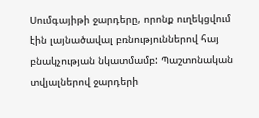Սումգայիթի ջարդերը, որոնք ուղեկցվում էին լայնածավալ բռնություններով հայ բնակչության նկատմամբ: Պաշտոնական տվյալներով ջարդերի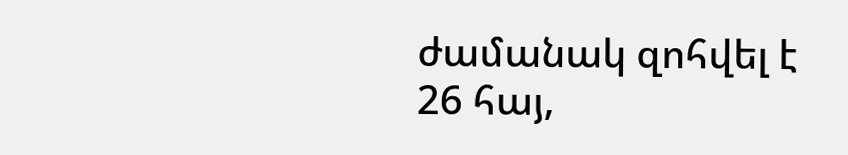ժամանակ զոհվել է 26 հայ,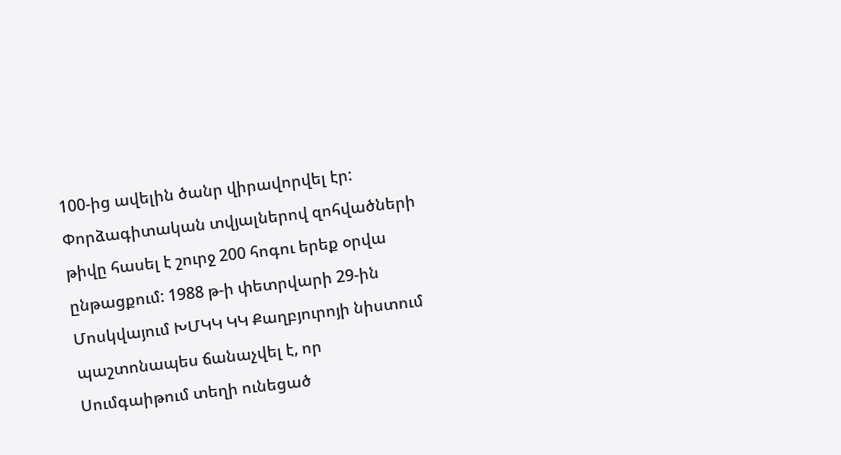100-ից ավելին ծանր վիրավորվել էր: Փորձագիտական տվյալներով զոհվածների թիվը հասել է շուրջ 200 հոգու երեք օրվա ընթացքում: 1988 թ-ի փետրվարի 29-ին Մոսկվայում ԽՄԿԿ ԿԿ Քաղբյուրոյի նիստում պաշտոնապես ճանաչվել է, որ Սումգաիթում տեղի ունեցած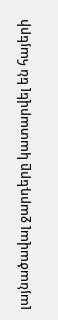լայնածավալ ջարդերը կատարվել են հայերի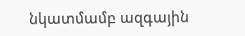նկատմամբ ազգային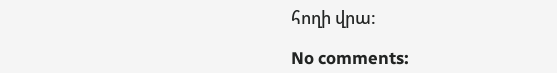հողի վրա:

No comments: